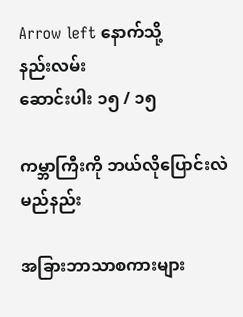Arrow left နောက်သို့
နည်းလမ်း
ဆောင်းပါး ၁၅ / ၁၅

ကမ္ဘာကြီးကို ဘယ်လိုပြောင်းလဲမည်နည်း

အခြားဘာသာစကားများ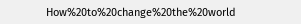How%20to%20change%20the%20world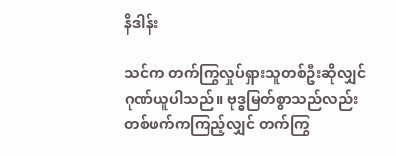နိဒါန်း

သင်က တက်ကြွလှုပ်ရှားသူတစ်ဦးဆိုလျှင် ဂုဏ်ယူပါသည်။ ဗုဒ္ဓမြတ်စွာသည်လည်း တစ်ဖက်ကကြည့်လျှင် တက်ကြွ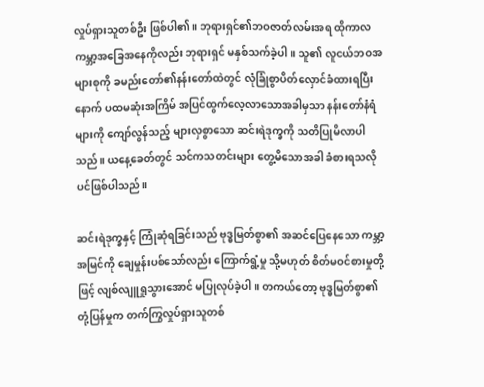လှုပ်ရှားသူတစ်ဦး ဖြစ်ပါ၏။ ဘုရားရှင်၏ဘဝဇာတ်လမ်းအရ ထိုကာလ ကမ္ဘာ့အခြေအနေကိုလည်း ဘုရားရှင် မနှစ်သက်ခဲ့ပါ။ သူ၏ လူငယ်ဘဝအများစုကို ခမည်းတော်၏နန်းတော်ထဲတွင် လုံခြုံစွာပိတ်လှောင်ခံထားရပြီးနောက် ပထမဆုံးအကြိမ် အပြင်ထွက်လေ့လာသောအခါမှသာ နန်းတော်နံရံများကို ကျော်လွန်သည့် များလှစွာသော ဆင်းရဲဒုက္ခကို သတိပြုမိလာပါသည်။ ယနေ့ခေတ်တွင် သင်ကသတင်းများ တွေ့မိသောအခါ ခံစားရသလိုပင်ဖြစ်ပါသည်။

ဆင်းရဲဒုက္ခနှင့် ကြုံဆုံရခြင်းသည် ဗုဒ္ဓမြတ်စွာ၏ အဆင်ပြေနေသော ကမ္ဘာ့အမြင်ကို ချေမှုန်းပစ်သော်လည်း ကြောက်ရွံ့မှု သို့မဟုတ် စိတ်မဝင်စားမှုတို့ဖြင့် လျစ်လျူရှုသွားအောင် မပြုလုပ်ခဲ့ပါ။ တကယ်တော့ ဗုဒ္ဓမြတ်စွာ၏ တုံ့ပြန်မှုက တက်ကြွလှုပ်ရှားသူတစ်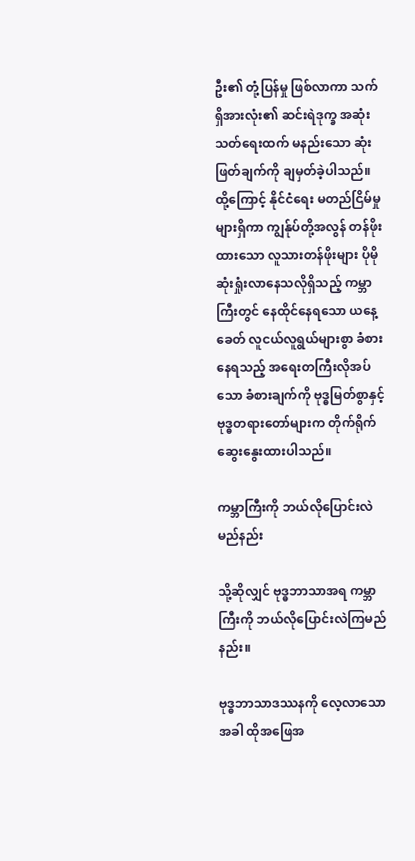ဦး၏ တုံ့ပြန်မှု ဖြစ်လာကာ သက်ရှိအားလုံး၏ ဆင်းရဲဒုက္ခ အဆုံးသတ်ရေးထက် မနည်းသော ဆုံးဖြတ်ချက်ကို ချမှတ်ခဲ့ပါသည်။ ထို့ကြောင့် နိုင်ငံရေး မတည်ငြိမ်မှုများရှိကာ ကျွန်ုပ်တို့အလွန် တန်ဖိုးထားသော လူသားတန်ဖိုးများ ပိုမိုဆုံးရှုံးလာနေသလိုရှိသည့် ကမ္ဘာကြီးတွင် နေထိုင်နေရသော ယနေ့ခေတ် လူငယ်လူရွယ်များစွာ ခံစားနေရသည့် အရေးတကြီးလိုအပ်သော ခံစားချက်ကို ဗုဒ္ဓမြတ်စွာနှင့် ဗုဒ္ဓတရားတော်များက တိုက်ရိုက်ဆွေးနွေးထားပါသည်။

ကမ္ဘာကြီးကို ဘယ်လိုပြောင်းလဲမည်နည်း

သို့ဆိုလျှင် ဗုဒ္ဓဘာသာအရ ကမ္ဘာကြီးကို ဘယ်လိုပြောင်းလဲကြမည်နည်း။

ဗုဒ္ဓဘာသာဒဿနကို လေ့လာသောအခါ ထိုအဖြေအ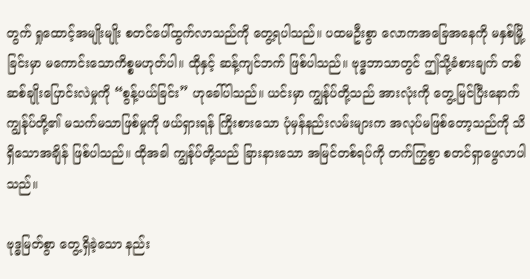တွက် ရှုထောင့်အမျိုးမျိုး စတင်ပေါ်ထွက်လာသည်ကို တွေ့ရပါသည်။ ပထမဦးစွာ လောကအခြေအနေကို မနှစ်မြို့ခြင်းမှာ မကောင်းသောကိစ္စမဟုတ်ပါ။ ထိုနှင့် ဆန့်ကျင်ဘက် ဖြစ်ပါသည်။ ဗုဒ္ဓဘာသာတွင် ဤသို့ခံစားချက် တစ်ဆစ်ချိုးပြောင်းလဲမှုကို “စွန့်ပယ်ခြင်း” ဟုခေါ်ပါသည်။ ယင်းမှာ ကျွန်ုပ်တို့သည် အားလုံးကို တွေ့မြင်ပြီးနောက် ကျွန်ုပ်တို့၏ မသက်မသာဖြစ်မှုကို ဖယ်ရှားရန် ကြိုးစားသော ပုံမှန်နည်းလမ်းများက အလုပ်မဖြစ်တော့သည်ကို သိရှိသောအချိန် ဖြစ်ပါသည်။ ထိုအခါ ကျွန်ုပ်တို့သည် ခြားနားသော အမြင်တစ်ရပ်ကို တက်ကြွစွာ စတင်ရှာဖွေလာပါသည်။

ဗုဒ္ဓမြတ်စွာ တွေ့ရှိခဲ့သော နည်း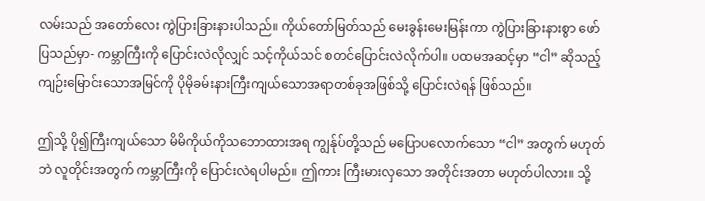လမ်းသည် အတော်လေး ကွဲပြားခြားနားပါသည်။ ကိုယ်တော်မြတ်သည် မေးခွန်းမေးမြန်းကာ ကွဲပြားခြားနားစွာ ဖော်ပြသည်မှာ- ကမ္ဘာကြီးကို ပြောင်းလဲလိုလျှင် သင့်ကိုယ်သင် စတင်ပြောင်းလဲလိုက်ပါ။ ပထမအဆင့်မှာ “ငါ” ဆိုသည့် ကျဉ်းမြောင်းသောအမြင်ကို ပိုမိုခမ်းနားကြီးကျယ်သောအရာတစ်ခုအဖြစ်သို့ ပြောင်းလဲရန် ဖြစ်သည်။

ဤသို့ ပို၍ကြီးကျယ်သော မိမိကိုယ်ကိုသဘောထားအရ ကျွန်ုပ်တို့သည် မပြောပလောက်သော “ငါ” အတွက် မဟုတ်ဘဲ လူတိုင်းအတွက် ကမ္ဘာကြီးကို ပြောင်းလဲရပါမည်။ ဤကား ကြီးမားလှသော အတိုင်းအတာ မဟုတ်ပါလား။ သို့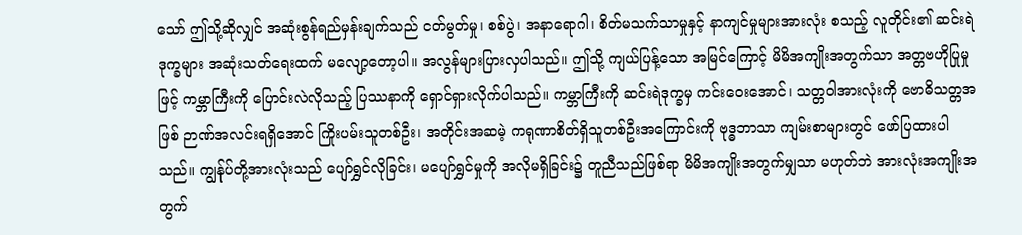သော် ဤသို့ဆိုလျှင် အဆုံးစွန်ရည်မှန်းချက်သည် ငတ်မွတ်မှု၊ စစ်ပွဲ၊ အနာရောဂါ၊ စိတ်မသက်သာမှုနှင့် နာကျင်မှုများအားလုံး စသည့် လူတိုင်း၏ ဆင်းရဲဒုက္ခများ အဆုံးသတ်ရေးထက် မလျော့တော့ပါ။ အလွန်များပြားလှပါသည်။ ဤသို့ ကျယ်ပြန့်သော အမြင်ကြောင့် မိမိအကျိုးအတွက်သာ အတ္တဗဟိုပြုမှုဖြင့် ကမ္ဘာကြီးကို ပြောင်းလဲလိုသည့် ပြဿနာကို ရှောင်ရှားလိုက်ပါသည်။ ကမ္ဘာကြီးကို ဆင်းရဲဒုက္ခမှ ကင်းဝေးအောင်၊ သတ္တဝါအားလုံးကို ဗောဓိသတ္တအဖြစ် ဉာဏ်အလင်းရရှိအောင် ကြိုးပမ်းသူတစ်ဦး၊ အတိုင်းအဆမဲ့ ကရုဏာစိတ်ရှိသူတစ်ဦးအကြောင်းကို ဗုဒ္ဓဘာသာ ကျမ်းစာများတွင် ဖော်ပြထားပါသည်။ ကျွန်ုပ်တို့အားလုံးသည် ပျော်ရွှင်လိုခြင်း၊ မပျော်ရွှင်မှုကို အလိုမရှိခြင်း၌ တူညီသည်ဖြစ်ရာ မိမိအကျိုးအတွက်မျှသာ မဟုတ်ဘဲ အားလုံးအကျိုးအတွက်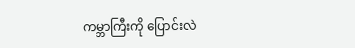ကမ္ဘာကြီးကို ပြောင်းလဲ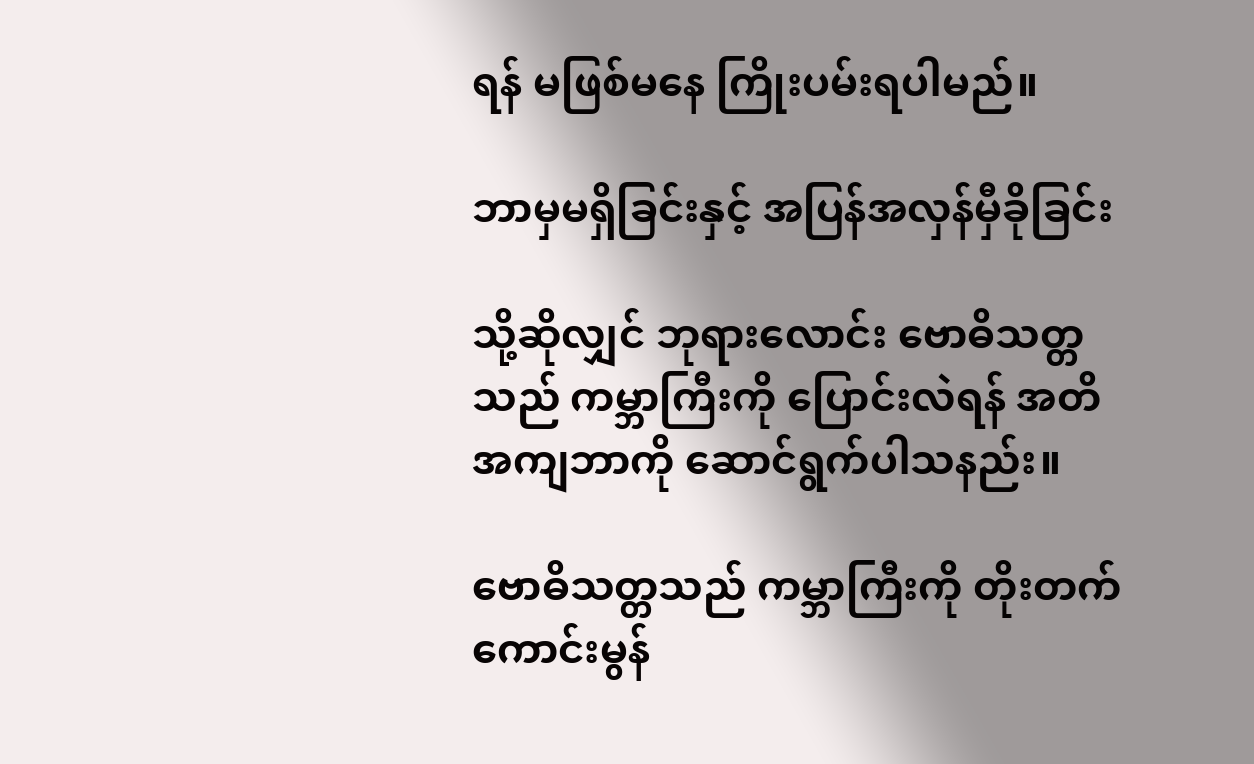ရန် မဖြစ်မနေ ကြိုးပမ်းရပါမည်။

ဘာမှမရှိခြင်းနှင့် အပြန်အလှန်မှီခိုခြင်း

သို့ဆိုလျှင် ဘုရားလောင်း ဗောဓိသတ္တသည် ကမ္ဘာကြီးကို ပြောင်းလဲရန် အတိအကျဘာကို ဆောင်ရွက်ပါသနည်း။

ဗောဓိသတ္တသည် ကမ္ဘာကြီးကို တိုးတက်ကောင်းမွန်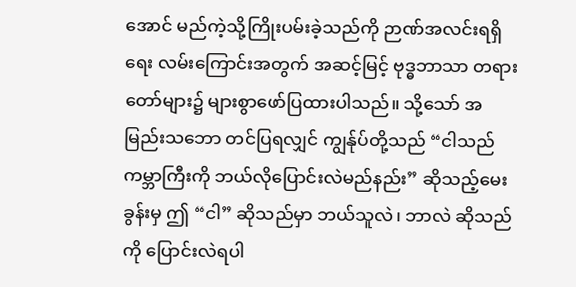အောင် မည်ကဲ့သို့ကြိုးပမ်းခဲ့သည်ကို ဉာဏ်အလင်းရရှိရေး လမ်းကြောင်းအတွက် အဆင့်မြင့် ဗုဒ္ဓဘာသာ တရားတော်များ၌ များစွာဖော်ပြထားပါသည်။ သို့သော် အမြည်းသဘော တင်ပြရလျှင် ကျွန်ုပ်တို့သည် “ငါသည် ကမ္ဘာကြီးကို ဘယ်လိုပြောင်းလဲမည်နည်း” ဆိုသည့်မေးခွန်းမှ ဤ “ငါ” ဆိုသည်မှာ ဘယ်သူလဲ၊ ဘာလဲ ဆိုသည်ကို ပြောင်းလဲရပါ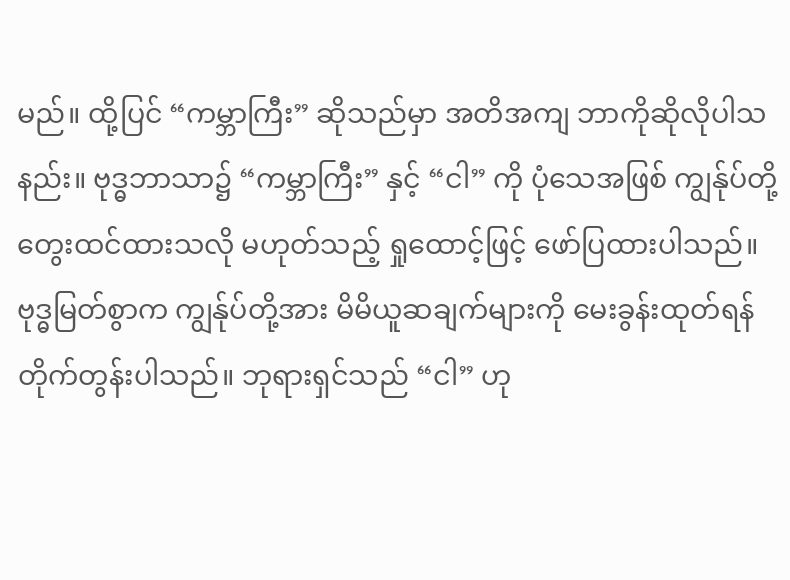မည်။ ထို့ပြင် “ကမ္ဘာကြီး” ဆိုသည်မှာ အတိအကျ ဘာကိုဆိုလိုပါသနည်း။ ဗုဒ္ဓဘာသာ၌ “ကမ္ဘာကြီး” နှင့် “ငါ” ကို ပုံသေအဖြစ် ကျွန်ုပ်တို့တွေးထင်ထားသလို မဟုတ်သည့် ရှုထောင့်ဖြင့် ဖော်ပြထားပါသည်။ ဗုဒ္ဓမြတ်စွာက ကျွန်ုပ်တို့အား မိမိယူဆချက်များကို မေးခွန်းထုတ်ရန် တိုက်တွန်းပါသည်။ ဘုရားရှင်သည် “ငါ” ဟု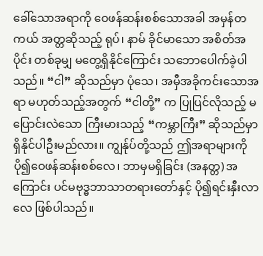ခေါ်သောအရာကို ဝေဖန်ဆန်းစစ်သောအခါ အမှန်တကယ် အတ္တဆိုသည့် ရုပ်၊ နာမ် ခိုင်မာသော အစိတ်အပိုင်း တစ်ခုမျှ မတွေ့ရှိနိုင်ကြောင်း သဘောပေါက်ခဲ့ပါသည်။ “ငါ” ဆိုသည်မှာ ပုံသေ၊ အမှီအခိုကင်းသောအရာ မဟုတ်သည့်အတွက် “ငါတို့” က ပြုပြင်လိုသည့် မပြောင်းလဲသော ကြီးမားသည့် “ကမ္ဘာကြီး” ဆိုသည်မှာ ရှိနိုင်ပါဦးမည်လား။ ကျွန်ုပ်တို့သည် ဤအရာများကို ပို၍ဝေဖန်ဆန်းစစ်လေ၊ ဘာမှမရှိခြင်း (အနတ္တ) အကြောင်း ပင်မဗုဒ္ဓဘာသာတရားတော်နှင့် ပို၍ရင်းနှီးလာလေ ဖြစ်ပါသည်။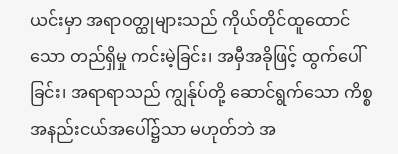ယင်းမှာ အရာဝတ္ထုများသည် ကိုယ်တိုင်ထူထောင်သော တည်ရှိမှု ကင်းမဲ့ခြင်း၊ အမှီအခိုဖြင့် ထွက်ပေါ်ခြင်း၊ အရာရာသည် ကျွန်ုပ်တို့ ဆောင်ရွက်သော ကိစ္စအနည်းငယ်အပေါ်၌သာ မဟုတ်ဘဲ အ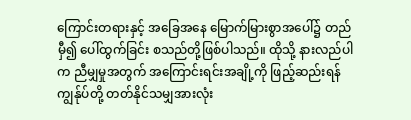ကြောင်းတရားနှင့် အခြေအနေ မြောက်မြားစွာအပေါ်၌ တည်မှီ၍ ပေါ်ထွက်ခြင်း စသည်တို့ဖြစ်ပါသည်။ ထိုသို့ နားလည်ပါက ညီမျှမှုအတွက် အကြောင်းရင်းအချို့ကို ဖြည့်ဆည်းရန် ကျွန်ုပ်တို့ တတ်နိုင်သမျှအားလုံး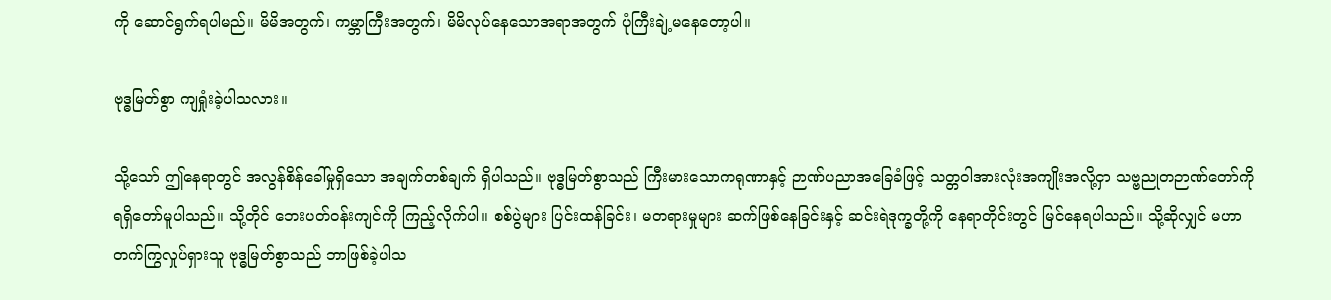ကို ဆောင်ရွက်ရပါမည်။ မိမိအတွက်၊ ကမ္ဘာကြီးအတွက်၊ မိမိလုပ်နေသောအရာအတွက် ပုံကြီးချဲ့မနေတော့ပါ။

ဗုဒ္ဓမြတ်စွာ ကျရှုံးခဲ့ပါသလား။

သို့သော် ဤနေရာတွင် အလွန်စိန်ခေါ်မှုရှိသော အချက်တစ်ချက် ရှိပါသည်။ ဗုဒ္ဓမြတ်စွာသည် ကြီးမားသောကရုဏာနှင့် ဉာဏ်ပညာအခြေခံဖြင့် သတ္တဝါအားလုံးအကျိုးအလို့ငှာ သဗ္ဗညုတဉာဏ်တော်ကို ရရှိတော်မူပါသည်။ သို့တိုင် ဘေးပတ်ဝန်းကျင်ကို ကြည့်လိုက်ပါ။ စစ်ပွဲများ ပြင်းထန်ခြင်း၊ မတရားမှုများ ဆက်ဖြစ်နေခြင်းနှင့် ဆင်းရဲဒုက္ခတို့ကို နေရာတိုင်းတွင် မြင်နေရပါသည်။ သို့ဆိုလျှင် မဟာတက်ကြွလှုပ်ရှားသူ ဗုဒ္ဓမြတ်စွာသည် ဘာဖြစ်ခဲ့ပါသ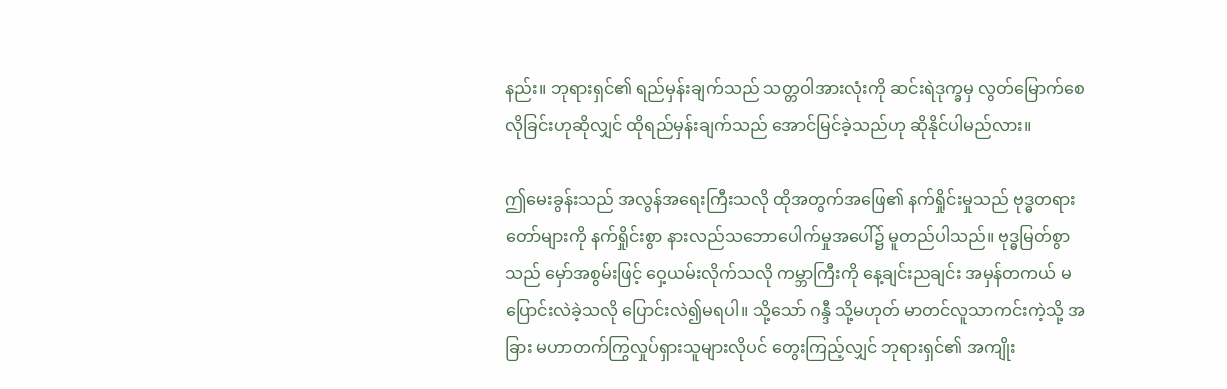နည်း။ ဘုရားရှင်၏ ရည်မှန်းချက်သည် သတ္တဝါအားလုံးကို ဆင်းရဲဒုက္ခမှ လွတ်မြောက်စေလိုခြင်းဟုဆိုလျှင် ထိုရည်မှန်းချက်သည် အောင်မြင်ခဲ့သည်ဟု ဆိုနိုင်ပါမည်လား။

ဤမေးခွန်းသည် အလွန်အရေးကြီးသလို ထိုအတွက်အဖြေ၏ နက်ရှိုင်းမှုသည် ဗုဒ္ဓတရားတော်များကို နက်ရှိုင်းစွာ နားလည်သဘောပေါက်မှုအပေါ်၌ မူတည်ပါသည်။ ဗုဒ္ဓမြတ်စွာသည် မှော်အစွမ်းဖြင့် ဝှေ့ယမ်းလိုက်သလို ကမ္ဘာကြီးကို နေ့ချင်းညချင်း အမှန်တကယ် မပြောင်းလဲခဲ့သလို ပြောင်းလဲ၍မရပါ။ သို့သော် ဂန္ဒီ သို့မဟုတ် မာတင်လူသာကင်းကဲ့သို့ အခြား မဟာတက်ကြွလှုပ်ရှားသူများလိုပင် တွေးကြည့်လျှင် ဘုရားရှင်၏ အကျိုး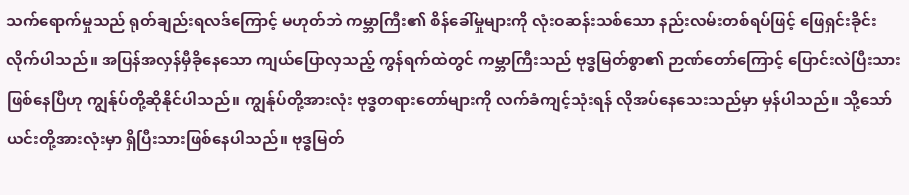သက်ရောက်မှုသည် ရုတ်ချည်းရလဒ်ကြောင့် မဟုတ်ဘဲ ကမ္ဘာကြီး၏ စိန်ခေါ်မှုများကို လုံးဝဆန်းသစ်သော နည်းလမ်းတစ်ရပ်ဖြင့် ဖြေရှင်းခိုင်းလိုက်ပါသည်။ အပြန်အလှန်မှီခိုနေသော ကျယ်ပြောလှသည့် ကွန်ရက်ထဲတွင် ကမ္ဘာကြီးသည် ဗုဒ္ဓမြတ်စွာ၏ ဉာဏ်တော်ကြောင့် ပြောင်းလဲပြီးသားဖြစ်နေပြီဟု ကျွန်ုပ်တို့ဆိုနိုင်ပါသည်။ ကျွန်ုပ်တို့အားလုံး ဗုဒ္ဓတရားတော်များကို လက်ခံကျင့်သုံးရန် လိုအပ်နေသေးသည်မှာ မှန်ပါသည်။ သို့သော် ယင်းတို့အားလုံးမှာ ရှိပြီးသားဖြစ်နေပါသည်။ ဗုဒ္ဓမြတ်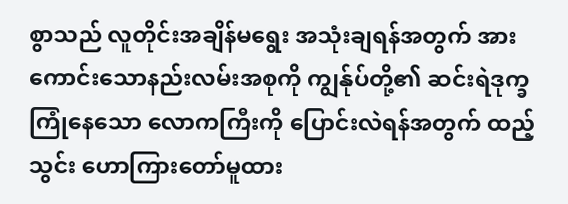စွာသည် လူတိုင်းအချိန်မရွေး အသုံးချရန်အတွက် အားကောင်းသောနည်းလမ်းအစုကို ကျွန်ုပ်တို့၏ ဆင်းရဲဒုက္ခကြုံနေသော လောကကြီးကို ပြောင်းလဲရန်အတွက် ထည့်သွင်း ဟောကြားတော်မူထား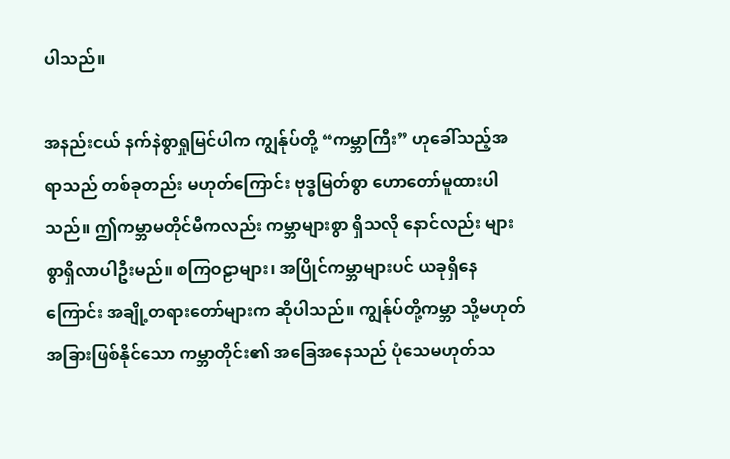ပါသည်။

အနည်းငယ် နက်နဲစွာရှုမြင်ပါက ကျွန်ုပ်တို့ “ကမ္ဘာကြီး” ဟုခေါ်သည့်အရာသည် တစ်ခုတည်း မဟုတ်ကြောင်း ဗုဒ္ဓမြတ်စွာ ဟောတော်မူထားပါသည်။ ဤကမ္ဘာမတိုင်မီကလည်း ကမ္ဘာများစွာ ရှိသလို နောင်လည်း များစွာရှိလာပါဦးမည်။ စကြဝဠာများ၊ အပြိုင်ကမ္ဘာများပင် ယခုရှိနေကြောင်း အချို့တရားတော်များက ဆိုပါသည်။ ကျွန်ုပ်တို့ကမ္ဘာ သို့မဟုတ် အခြားဖြစ်နိုင်သော ကမ္ဘာတိုင်း၏ အခြေအနေသည် ပုံသေမဟုတ်သ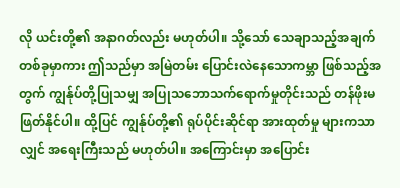လို ယင်းတို့၏ အနာဂတ်လည်း မဟုတ်ပါ။ သို့သော် သေချာသည့်အချက်တစ်ခုမှာကား ဤသည်မှာ အမြဲတမ်း ပြောင်းလဲနေသောကမ္ဘာ ဖြစ်သည့်အတွက် ကျွန်ုပ်တို့ပြုသမျှ အပြုသဘောသက်ရောက်မှုတိုင်းသည် တန်ဖိုးမဖြတ်နိုင်ပါ။ ထို့ပြင် ကျွန်ုပ်တို့၏ ရုပ်ပိုင်းဆိုင်ရာ အားထုတ်မှု များကသာလျှင် အရေးကြီးသည် မဟုတ်ပါ။ အကြောင်းမှာ အပြောင်း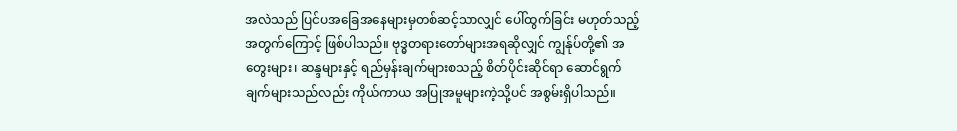အလဲသည် ပြင်ပအခြေအနေများမှတစ်ဆင့်သာလျှင် ပေါ်ထွက်ခြင်း မဟုတ်သည့်အတွက်ကြောင့် ဖြစ်ပါသည်။ ဗုဒ္ဓတရားတော်များအရဆိုလျှင် ကျွန်ုပ်တို့၏ အတွေးများ၊ ဆန္ဒများနှင့် ရည်မှန်းချက်များစသည့် စိတ်ပိုင်းဆိုင်ရာ ဆောင်ရွက်ချက်များသည်လည်း ကိုယ်ကာယ အပြုအမူများကဲ့သို့ပင် အစွမ်းရှိပါသည်။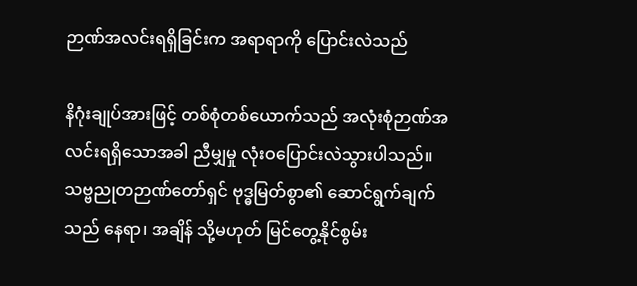ဉာဏ်အလင်းရရှိခြင်းက အရာရာကို ပြောင်းလဲသည်

နိဂုံးချုပ်အားဖြင့် တစ်စုံတစ်ယောက်သည် အလုံးစုံဉာဏ်အလင်းရရှိသောအခါ ညီမျှမှု လုံးဝပြောင်းလဲသွားပါသည်။ သဗ္ဗညုတဉာဏ်တော်ရှင် ဗုဒ္ဓမြတ်စွာ၏ ဆောင်ရွက်ချက်သည် နေရာ၊ အချိန် သို့မဟုတ် မြင်တွေ့နိုင်စွမ်း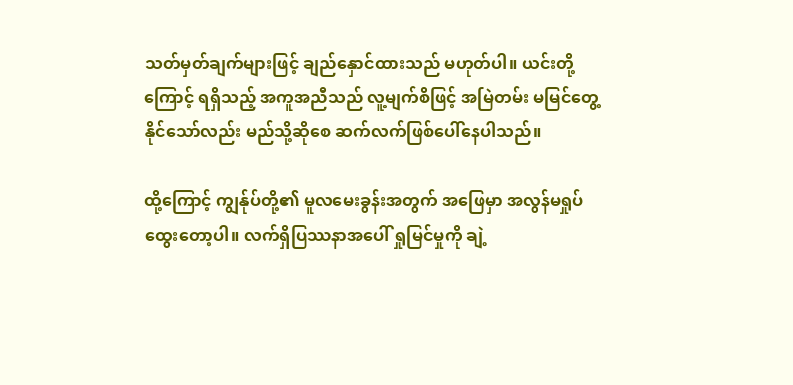သတ်မှတ်ချက်များဖြင့် ချည်နှောင်ထားသည် မဟုတ်ပါ။ ယင်းတို့ကြောင့် ရရှိသည့် အကူအညီသည် လူ့မျက်စိဖြင့် အမြဲတမ်း မမြင်တွေ့နိုင်သော်လည်း မည်သို့ဆိုစေ ဆက်လက်ဖြစ်ပေါ်နေပါသည်။

ထို့ကြောင့် ကျွန်ုပ်တို့၏ မူလမေးခွန်းအတွက် အဖြေမှာ အလွန်မရှုပ်ထွေးတော့ပါ။ လက်ရှိပြဿနာအပေါ် ရှုမြင်မှုကို ချဲ့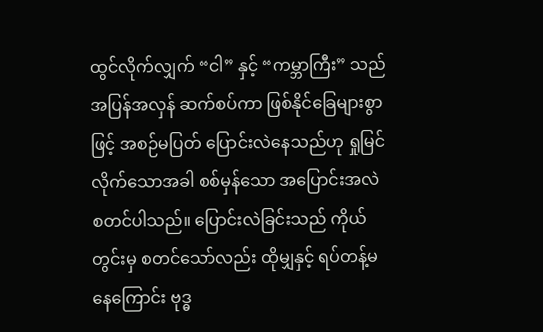ထွင်လိုက်လျှက် “ငါ” နှင့် “ကမ္ဘာကြီး” သည် အပြန်အလှန် ဆက်စပ်ကာ ဖြစ်နိုင်ခြေများစွာဖြင့် အစဉ်မပြတ် ပြောင်းလဲနေသည်ဟု ရှုမြင်လိုက်သောအခါ စစ်မှန်သော အပြောင်းအလဲ စတင်ပါသည်။ ပြောင်းလဲခြင်းသည် ကိုယ်တွင်းမှ စတင်သော်လည်း ထိုမျှနှင့် ရပ်တန့်မနေကြောင်း ဗုဒ္ဓ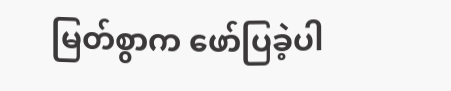မြတ်စွာက ဖော်ပြခဲ့ပါ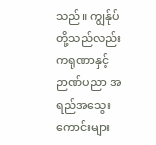သည်။ ကျွန်ုပ်တို့သည်လည်း ကရုဏာနှင့် ဉာဏ်ပညာ အရည်အသွေးကောင်းများ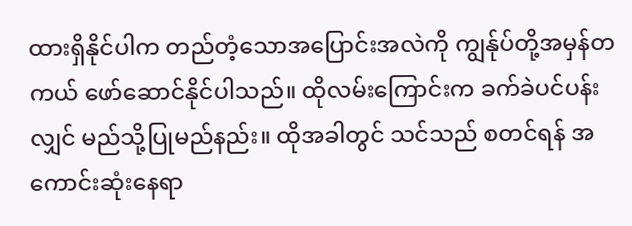ထားရှိနိုင်ပါက တည်တံ့သောအပြောင်းအလဲကို ကျွန်ုပ်တို့အမှန်တကယ် ဖော်ဆောင်နိုင်ပါသည်။ ထိုလမ်းကြောင်းက ခက်ခဲပင်ပန်းလျှင် မည်သို့ပြုမည်နည်း။ ထိုအခါတွင် သင်သည် စတင်ရန် အကောင်းဆုံးနေရာ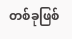တစ်ခုဖြစ်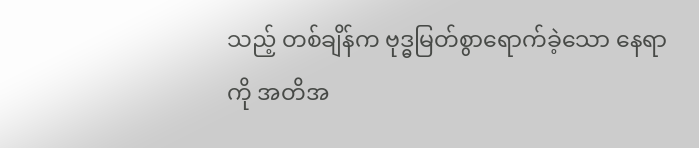သည့် တစ်ချိန်က ဗုဒ္ဓမြတ်စွာရောက်ခဲ့သော နေရာကို အတိအ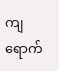ကျ ရောက်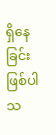ရှိနေခြင်း ဖြစ်ပါသ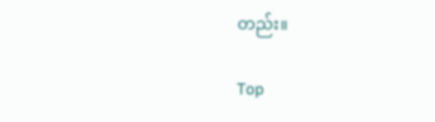တည်း။

Top